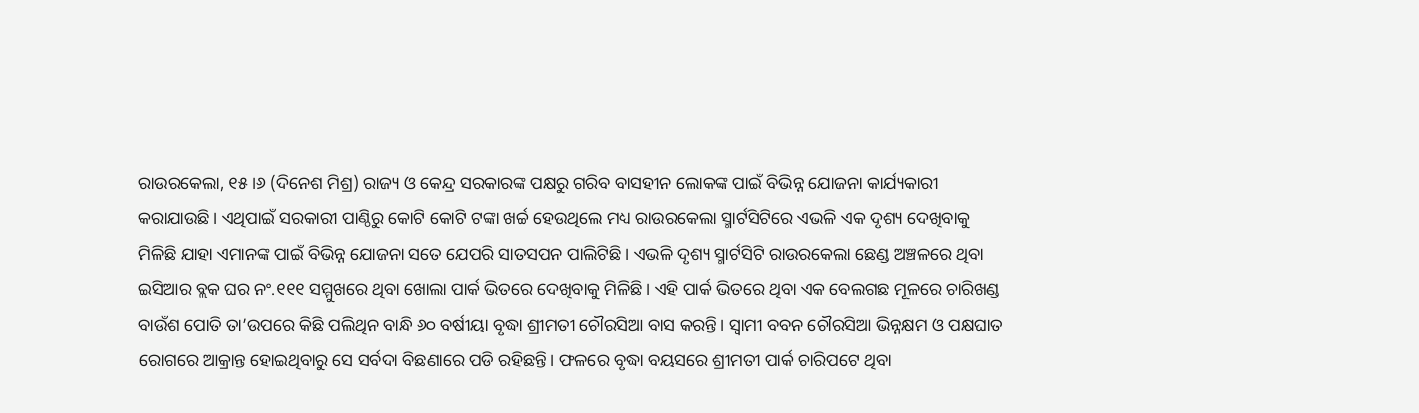ରାଉରକେଲା, ୧୫।୬ (ଦିନେଶ ମିଶ୍ର) ରାଜ୍ୟ ଓ କେନ୍ଦ୍ର ସରକାରଙ୍କ ପକ୍ଷରୁ ଗରିବ ବାସହୀନ ଲୋକଙ୍କ ପାଇଁ ବିଭିନ୍ନ ଯୋଜନା କାର୍ଯ୍ୟକାରୀ କରାଯାଉଛି। ଏଥିପାଇଁ ସରକାରୀ ପାଣ୍ଠିରୁ କୋଟି କୋଟି ଟଙ୍କା ଖର୍ଚ୍ଚ ହେଉଥିଲେ ମଧ୍ୟ ରାଉରକେଲା ସ୍ମାର୍ଟସିଟିରେ ଏଭଳି ଏକ ଦୃଶ୍ୟ ଦେଖିବାକୁ ମିଳିଛି ଯାହା ଏମାନଙ୍କ ପାଇଁ ବିଭିନ୍ନ ଯୋଜନା ସତେ ଯେପରି ସାତସପନ ପାଲିଟିଛି। ଏଭଳି ଦୃଶ୍ୟ ସ୍ମାର୍ଟସିଟି ରାଉରକେଲା ଛେଣ୍ଡ ଅଞ୍ଚଳରେ ଥିବା ଇସିଆର ବ୍ଲକ ଘର ନଂ.୧୧୧ ସମ୍ମୁଖରେ ଥିବା ଖୋଲା ପାର୍କ ଭିତରେ ଦେଖିବାକୁ ମିଳିଛି। ଏହି ପାର୍କ ଭିତରେ ଥିବା ଏକ ବେଲଗଛ ମୂଳରେ ଚାରିଖଣ୍ଡ ବାଉଁଶ ପୋତି ତା’ଉପରେ କିଛି ପଲିଥିନ ବାନ୍ଧି ୬୦ ବର୍ଷୀୟା ବୃଦ୍ଧା ଶ୍ରୀମତୀ ଚୌରସିଆ ବାସ କରନ୍ତି। ସ୍ବାମୀ ବବନ ଚୌରସିଆ ଭିନ୍ନକ୍ଷମ ଓ ପକ୍ଷଘାତ ରୋଗରେ ଆକ୍ରାନ୍ତ ହୋଇଥିବାରୁ ସେ ସର୍ବଦା ବିଛଣାରେ ପଡି ରହିଛନ୍ତି। ଫଳରେ ବୃଦ୍ଧା ବୟସରେ ଶ୍ରୀମତୀ ପାର୍କ ଚାରିପଟେ ଥିବା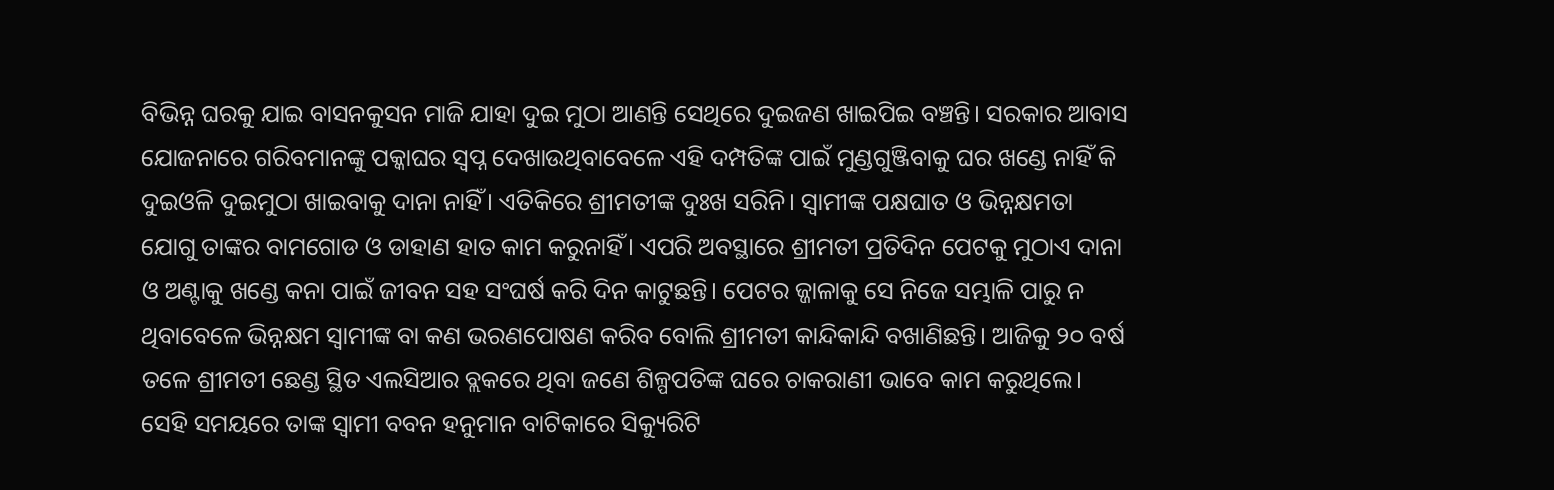ବିଭିନ୍ନ ଘରକୁ ଯାଇ ବାସନକୁସନ ମାଜି ଯାହା ଦୁଇ ମୁଠା ଆଣନ୍ତି ସେଥିରେ ଦୁଇଜଣ ଖାଇପିଇ ବଞ୍ଚନ୍ତି। ସରକାର ଆବାସ ଯୋଜନାରେ ଗରିବମାନଙ୍କୁ ପକ୍କାଘର ସ୍ବପ୍ନ ଦେଖାଉଥିବାବେଳେ ଏହି ଦମ୍ପତିଙ୍କ ପାଇଁ ମୁଣ୍ଡଗୁଞ୍ଜିବାକୁ ଘର ଖଣ୍ଡେ ନାହିଁ କି ଦୁଇଓଳି ଦୁଇମୁଠା ଖାଇବାକୁ ଦାନା ନାହିଁ। ଏତିକିରେ ଶ୍ରୀମତୀଙ୍କ ଦୁଃଖ ସରିନି। ସ୍ବାମୀଙ୍କ ପକ୍ଷଘାତ ଓ ଭିନ୍ନକ୍ଷମତା ଯୋଗୁ ତାଙ୍କର ବାମଗୋଡ ଓ ଡାହାଣ ହାତ କାମ କରୁନାହିଁ। ଏପରି ଅବସ୍ଥାରେ ଶ୍ରୀମତୀ ପ୍ରତିଦିନ ପେଟକୁ ମୁଠାଏ ଦାନା ଓ ଅଣ୍ଟାକୁ ଖଣ୍ଡେ କନା ପାଇଁ ଜୀବନ ସହ ସଂଘର୍ଷ କରି ଦିନ କାଟୁଛନ୍ତି। ପେଟର ଜ୍ଜାଳାକୁ ସେ ନିଜେ ସମ୍ଭାଳି ପାରୁ ନ ଥିବାବେଳେ ଭିନ୍ନକ୍ଷମ ସ୍ବାମୀଙ୍କ ବା କଣ ଭରଣପୋଷଣ କରିବ ବୋଲି ଶ୍ରୀମତୀ କାନ୍ଦିକାନ୍ଦି ବଖାଣିଛନ୍ତି। ଆଜିକୁ ୨୦ ବର୍ଷ ତଳେ ଶ୍ରୀମତୀ ଛେଣ୍ଡ ସ୍ଥିତ ଏଲସିଆର ବ୍ଲକରେ ଥିବା ଜଣେ ଶିଳ୍ପପତିଙ୍କ ଘରେ ଚାକରାଣୀ ଭାବେ କାମ କରୁଥିଲେ। ସେହି ସମୟରେ ତାଙ୍କ ସ୍ବାମୀ ବବନ ହନୁମାନ ବାଟିକାରେ ସିକ୍ୟୁରିଟି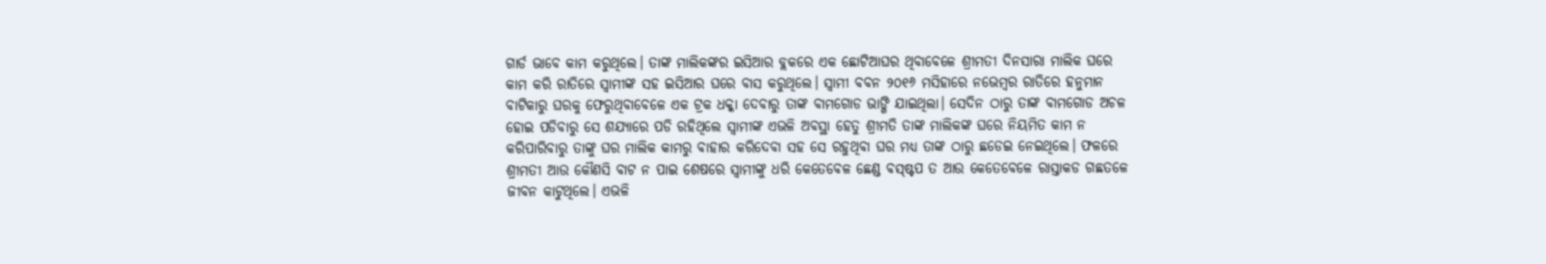ଗାର୍ଡ ଭାବେ କାମ କରୁଥିଲେ। ତାଙ୍କ ମାଲିକଙ୍କର ଇସିଆର ବ୍ଲକରେ ଏକ ଛୋଟିଆଘର ଥିବାବେଳେ ଶ୍ରୀମତୀ ଦିନସାରା ମାଲିକ ଘରେ କାମ କରି ରାତିରେ ସ୍ବାମୀଙ୍କ ସହ ଇସିଆର ଘରେ ବାସ କରୁଥିଲେ। ସ୍ବାମୀ ବବନ ୨୦୧୬ ମସିହାରେ ନଭେମ୍ବର ରାତିରେ ହନୁମାନ ବାଟିକାରୁ ଘରକୁ ଫେରୁଥିବାବେଳେ ଏକ ଟ୍ରକ ଧକ୍କା ଦେବାରୁ ତାଙ୍କ ବାମଗୋଡ ଭାଙ୍ଗି ଯାଇଥିଲା। ସେଦିନ ଠାରୁ ତାଙ୍କ ବାମଗୋଡ ଅଚଳ ହୋଇ ପଡିବାରୁ ସେ ଶଯ୍ୟାରେ ପଡି ରହିଥିଲେ ସ୍ବାମୀଙ୍କ ଏଭଳି ଅବସ୍ଥା ହେତୁ ଶ୍ରୀମତି ତାଙ୍କ ମାଲିକଙ୍କ ଘରେ ନିୟମିତ କାମ ନ କରିପାରିବାରୁ ତାଙ୍କୁ ଘର ମାଲିକ କାମରୁ ବାହାର କରିଦେବା ସହ ସେ ରହୁଥିବା ଘର ମଧ୍ୟ ତାଙ୍କ ଠାରୁ ଛଡେଇ ନେଇଥିଲେ। ଫଳରେ ଶ୍ରୀମତୀ ଆଉ କୌଣସି ବାଟ ନ ପାଇ ଶେଷରେ ସ୍ବାମୀଙ୍କୁ ଧରି କେତେବେଳ ଛେଣ୍ଡ ବସ୍ଷ୍ଟପ ତ ଆଉ କେତେବେଳେ ରାସ୍ତାକଡ ଗଛତଳେ ଜୀବନ କାଟୁଥିଲେ। ଏଭଳି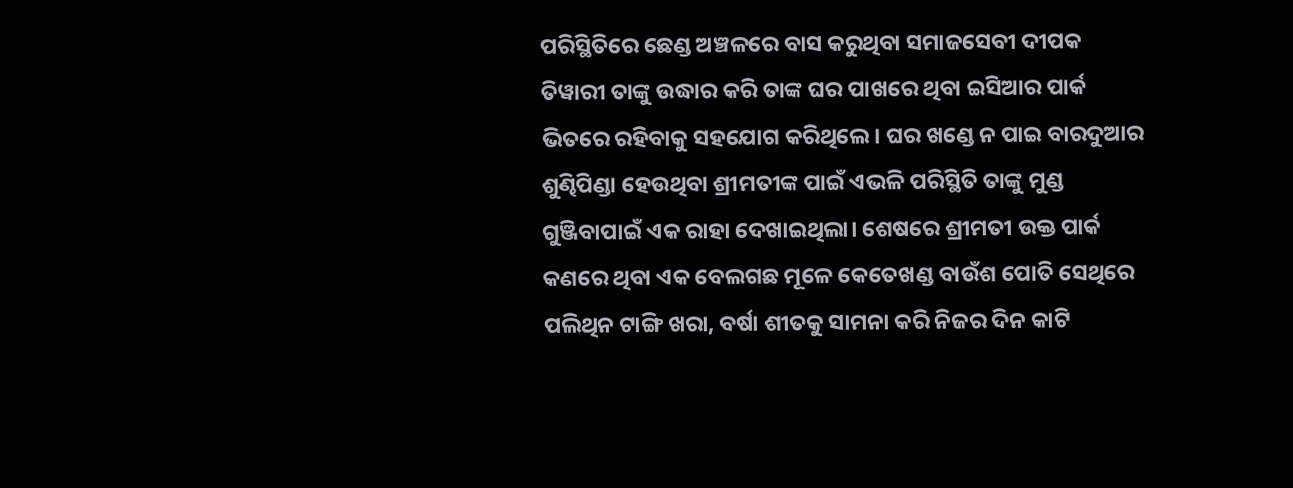ପରିସ୍ଥିତିରେ ଛେଣ୍ଡ ଅଞ୍ଚଳରେ ବାସ କରୁଥିବା ସମାଜସେବୀ ଦୀପକ ତିୱାରୀ ତାଙ୍କୁ ଉଦ୍ଧାର କରି ତାଙ୍କ ଘର ପାଖରେ ଥିବା ଇସିଆର ପାର୍କ ଭିତରେ ରହିବାକୁ ସହଯୋଗ କରିଥିଲେ। ଘର ଖଣ୍ଡେ ନ ପାଇ ବାରଦୁଆର ଶୁଣ୍ଢିପିଣ୍ଡା ହେଉଥିବା ଶ୍ରୀମତୀଙ୍କ ପାଇଁ ଏଭଳି ପରିସ୍ଥିତି ତାଙ୍କୁ ମୁଣ୍ଡ ଗୁଞ୍ଜିବାପାଇଁ ଏକ ରାହା ଦେଖାଇଥିଲା। ଶେଷରେ ଶ୍ରୀମତୀ ଉକ୍ତ ପାର୍କ କଣରେ ଥିବା ଏକ ବେଲଗଛ ମୂଳେ କେତେଖଣ୍ଡ ବାଉଁଶ ପୋତି ସେଥିରେ ପଲିଥିନ ଟାଙ୍ଗି ଖରା, ବର୍ଷା ଶୀତକୁ ସାମନା କରି ନିଜର ଦିନ କାଟି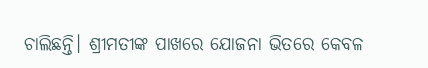ଚାଲିଛନ୍ତି। ଶ୍ରୀମତୀଙ୍କ ପାଖରେ ଯୋଜନା ଭିତରେ କେବଳ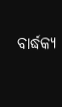ବାର୍ଦ୍ଧକ୍ୟ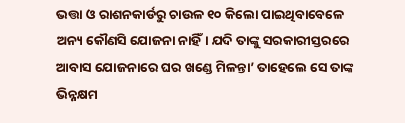ଭତ୍ତା ଓ ରାଶନକାର୍ଡରୁ ଚାଉଳ ୧୦ କିଲୋ ପାଇଥିବାବେଳେ ଅନ୍ୟ କୌଣସି ଯୋଜନା ନାହିଁ। ଯଦି ତାଙ୍କୁ ସରକାରୀସ୍ତରରେ ଆବାସ ଯୋଜନାରେ ଘର ଖଣ୍ଡେ ମିଳନ୍ତା’ ତାହେଲେ ସେ ତାଙ୍କ ଭିନ୍ନକ୍ଷମ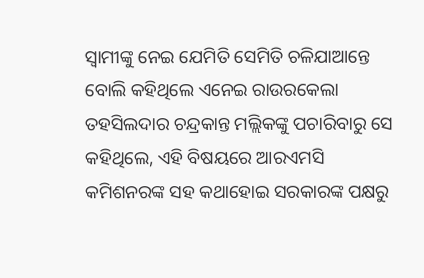ସ୍ବାମୀଙ୍କୁ ନେଇ ଯେମିତି ସେମିତି ଚଳିଯାଆନ୍ତେ ବୋଲି କହିଥିଲେ ଏନେଇ ରାଉରକେଲା ତହସିଲଦାର ଚନ୍ଦ୍ରକାନ୍ତ ମଲ୍ଲିକଙ୍କୁ ପଚାରିବାରୁ ସେ କହିଥିଲେ, ଏହି ବିଷୟରେ ଆରଏମସି କମିଶନରଙ୍କ ସହ କଥାହୋଇ ସରକାରଙ୍କ ପକ୍ଷରୁ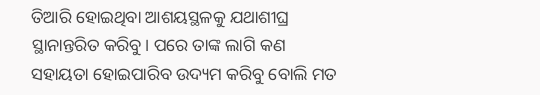ତିଆରି ହୋଇଥିବା ଆଶୟସ୍ଥଳକୁ ଯଥାଶୀଘ୍ର ସ୍ଥାନାନ୍ତରିତ କରିବୁ। ପରେ ତାଙ୍କ ଲାଗି କଣ ସହାୟତା ହୋଇପାରିବ ଉଦ୍ୟମ କରିବୁ ବୋଲି ମତ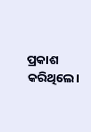ପ୍ରକାଶ କରିଥିଲେ।